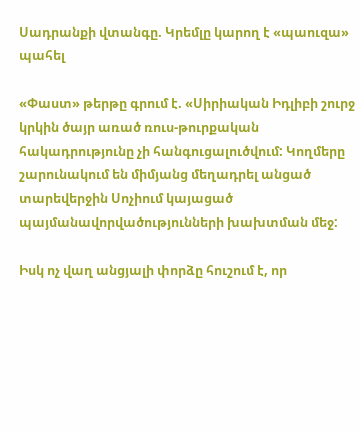Սադրանքի վտանգը. Կրեմլը կարող է «պաուզա» պահել

«Փաստ» թերթը գրում է. «Սիրիական Իդլիբի շուրջ կրկին ծայր առած ռուս-թուրքական հակադրությունը չի հանգուցալուծվում: Կողմերը շարունակում են միմյանց մեղադրել անցած տարեվերջին Սոչիում կայացած պայմանավորվածությունների խախտման մեջ:

Իսկ ոչ վաղ անցյալի փորձը հուշում է, որ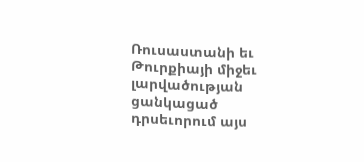Ռուսաստանի եւ Թուրքիայի միջեւ լարվածության ցանկացած դրսեւորում այս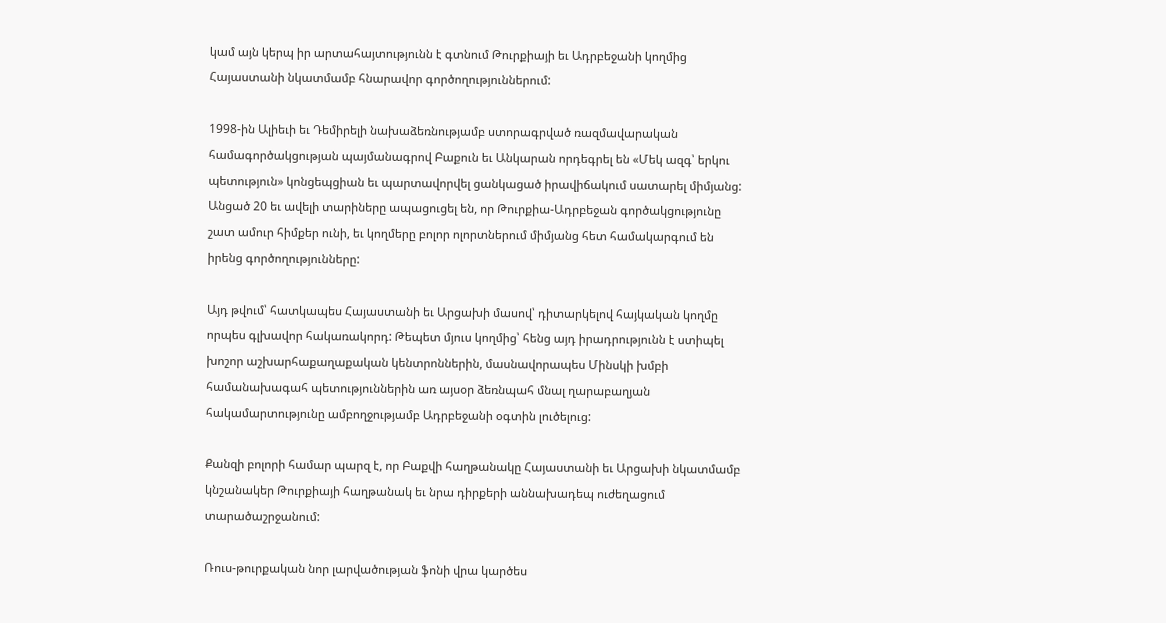կամ այն կերպ իր արտահայտությունն է գտնում Թուրքիայի եւ Ադրբեջանի կողմից Հայաստանի նկատմամբ հնարավոր գործողություններում:

1998-ին Ալիեւի եւ Դեմիրելի նախաձեռնությամբ ստորագրված ռազմավարական համագործակցության պայմանագրով Բաքուն եւ Անկարան որդեգրել են «Մեկ ազգ՝ երկու պետություն» կոնցեպցիան եւ պարտավորվել ցանկացած իրավիճակում սատարել միմյանց: Անցած 20 եւ ավելի տարիները ապացուցել են, որ Թուրքիա-Ադրբեջան գործակցությունը շատ ամուր հիմքեր ունի, եւ կողմերը բոլոր ոլորտներում միմյանց հետ համակարգում են իրենց գործողությունները:

Այդ թվում՝ հատկապես Հայաստանի եւ Արցախի մասով՝ դիտարկելով հայկական կողմը որպես գլխավոր հակառակորդ: Թեպետ մյուս կողմից՝ հենց այդ իրադրությունն է ստիպել խոշոր աշխարհաքաղաքական կենտրոններին, մասնավորապես Մինսկի խմբի համանախագահ պետություններին առ այսօր ձեռնպահ մնալ ղարաբաղյան հակամարտությունը ամբողջությամբ Ադրբեջանի օգտին լուծելուց:

Քանզի բոլորի համար պարզ է, որ Բաքվի հաղթանակը Հայաստանի եւ Արցախի նկատմամբ կնշանակեր Թուրքիայի հաղթանակ եւ նրա դիրքերի աննախադեպ ուժեղացում տարածաշրջանում:

Ռուս-թուրքական նոր լարվածության ֆոնի վրա կարծես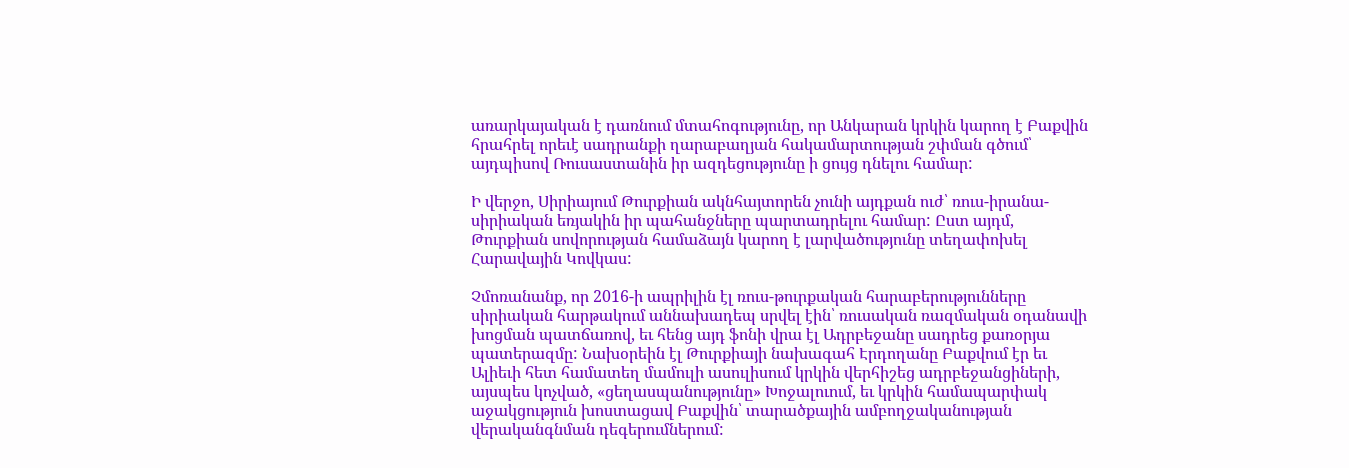առարկայական է դառնում մտահոգությունը, որ Անկարան կրկին կարող է Բաքվին հրահրել որեւէ սադրանքի ղարաբաղյան հակամարտության շփման գծում՝ այդպիսով Ռուսաստանին իր ազդեցությունը ի ցույց դնելու համար:

Ի վերջո, Սիրիայում Թուրքիան ակնհայտորեն չունի այդքան ուժ՝ ռուս-իրանա-սիրիական եռյակին իր պահանջները պարտադրելու համար: Ըստ այդմ, Թուրքիան սովորության համաձայն կարող է լարվածությունը տեղափոխել Հարավային Կովկաս:

Չմոռանանք, որ 2016-ի ապրիլին էլ ռուս-թուրքական հարաբերությունները սիրիական հարթակում աննախադեպ սրվել էին՝ ռուսական ռազմական օդանավի խոցման պատճառով, եւ հենց այդ ֆոնի վրա էլ Ադրբեջանը սադրեց քառօրյա պատերազմը: Նախօրեին էլ Թուրքիայի նախագահ Էրդողանը Բաքվում էր եւ Ալիեւի հետ համատեղ մամուլի ասուլիսում կրկին վերհիշեց ադրբեջանցիների, այսպես կոչված, «ցեղասպանությունը» Խոջալուում, եւ կրկին համապարփակ աջակցություն խոստացավ Բաքվին՝ տարածքային ամբողջականության վերականգնման դեգերումներում: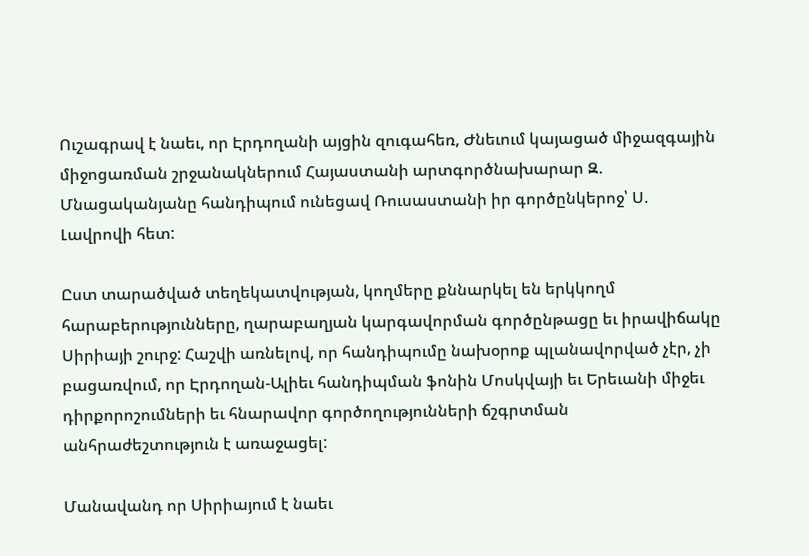Ուշագրավ է նաեւ, որ Էրդողանի այցին զուգահեռ, Ժնեւում կայացած միջազգային միջոցառման շրջանակներում Հայաստանի արտգործնախարար Զ. Մնացականյանը հանդիպում ունեցավ Ռուսաստանի իր գործընկերոջ՝ Ս. Լավրովի հետ:

Ըստ տարածված տեղեկատվության, կողմերը քննարկել են երկկողմ հարաբերությունները, ղարաբաղյան կարգավորման գործընթացը եւ իրավիճակը Սիրիայի շուրջ: Հաշվի առնելով, որ հանդիպումը նախօրոք պլանավորված չէր, չի բացառվում, որ Էրդողան-Ալիեւ հանդիպման ֆոնին Մոսկվայի եւ Երեւանի միջեւ դիրքորոշումների եւ հնարավոր գործողությունների ճշգրտման անհրաժեշտություն է առաջացել:

Մանավանդ որ Սիրիայում է նաեւ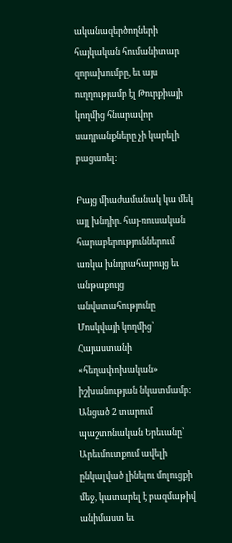ականազերծողների հայկական հումանիտար զորախումբը, եւ այս ուղղությամբ էլ Թուրքիայի կողմից հնարավոր սադրանքները չի կարելի բացառել:

Բայց միաժամանակ կա մեկ այլ խնդիր. հայ-ռուսական հարաբերություններում առկա խնդրահարույց եւ անթաքույց անվստահությունը Մոսկվայի կողմից՝ Հայաստանի «հեղափոխական» իշխանության նկատմամբ: Անցած 2 տարում պաշտոնական Երեւանը՝ Արեւմուտքում ավելի ընկալված լինելու մոլուցքի մեջ, կատարել է բազմաթիվ անիմաստ եւ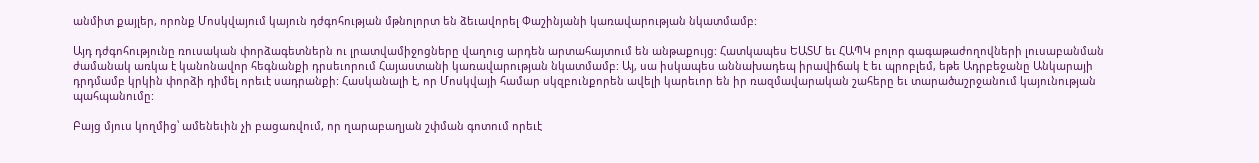անմիտ քայլեր, որոնք Մոսկվայում կայուն դժգոհության մթնոլորտ են ձեւավորել Փաշինյանի կառավարության նկատմամբ:

Այդ դժգոհությունը ռուսական փորձագետներն ու լրատվամիջոցները վաղուց արդեն արտահայտում են անթաքույց: Հատկապես ԵԱՏՄ եւ ՀԱՊԿ բոլոր գագաթաժողովների լուսաբանման ժամանակ առկա է կանոնավոր հեգնանքի դրսեւորում Հայաստանի կառավարության նկատմամբ: Այ, սա իսկապես աննախադեպ իրավիճակ է եւ պրոբլեմ, եթե Ադրբեջանը Անկարայի դրդմամբ կրկին փորձի դիմել որեւէ սադրանքի: Հասկանալի է, որ Մոսկվայի համար սկզբունքորեն ավելի կարեւոր են իր ռազմավարական շահերը եւ տարածաշրջանում կայունության պահպանումը:

Բայց մյուս կողմից՝ ամենեւին չի բացառվում, որ ղարաբաղյան շփման գոտում որեւէ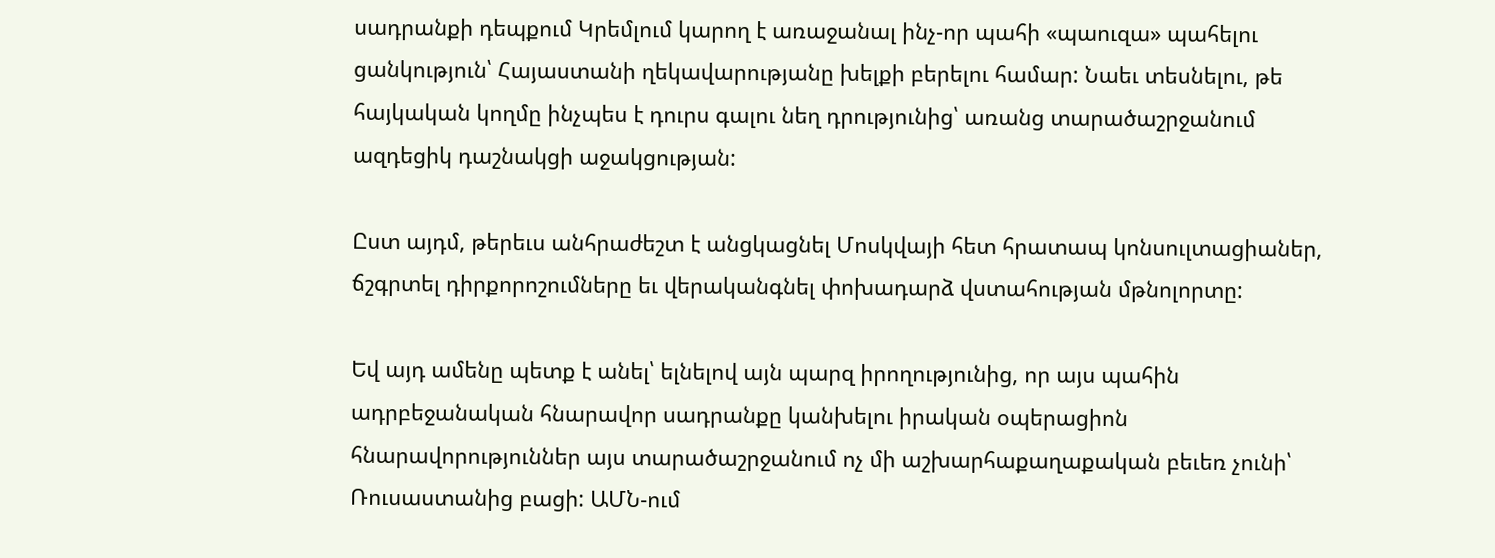սադրանքի դեպքում Կրեմլում կարող է առաջանալ ինչ-որ պահի «պաուզա» պահելու ցանկություն՝ Հայաստանի ղեկավարությանը խելքի բերելու համար: Նաեւ տեսնելու, թե հայկական կողմը ինչպես է դուրս գալու նեղ դրությունից՝ առանց տարածաշրջանում ազդեցիկ դաշնակցի աջակցության:

Ըստ այդմ, թերեւս անհրաժեշտ է անցկացնել Մոսկվայի հետ հրատապ կոնսուլտացիաներ, ճշգրտել դիրքորոշումները եւ վերականգնել փոխադարձ վստահության մթնոլորտը:

Եվ այդ ամենը պետք է անել՝ ելնելով այն պարզ իրողությունից, որ այս պահին ադրբեջանական հնարավոր սադրանքը կանխելու իրական օպերացիոն հնարավորություններ այս տարածաշրջանում ոչ մի աշխարհաքաղաքական բեւեռ չունի՝ Ռուսաստանից բացի: ԱՄՆ-ում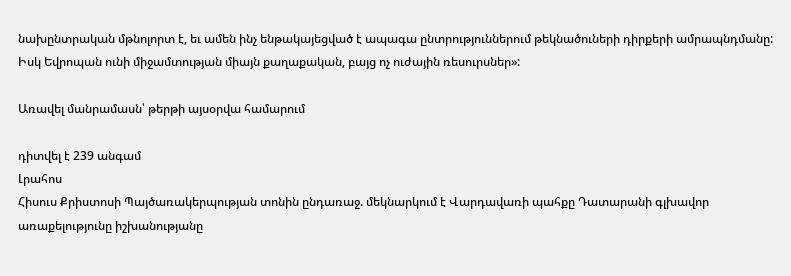նախընտրական մթնոլորտ է, եւ ամեն ինչ ենթակայեցված է ապագա ընտրություններում թեկնածուների դիրքերի ամրապնդմանը: Իսկ Եվրոպան ունի միջամտության միայն քաղաքական, բայց ոչ ուժային ռեսուրսներ»:

Առավել մանրամասն՝ թերթի այսօրվա համարում

դիտվել է 239 անգամ
Լրահոս
Հիսուս Քրիստոսի Պայծառակերպության տոնին ընդառաջ. մեկնարկում է Վարդավառի պահքը Դատարանի գլխավոր առաքելությունը իշխանությանը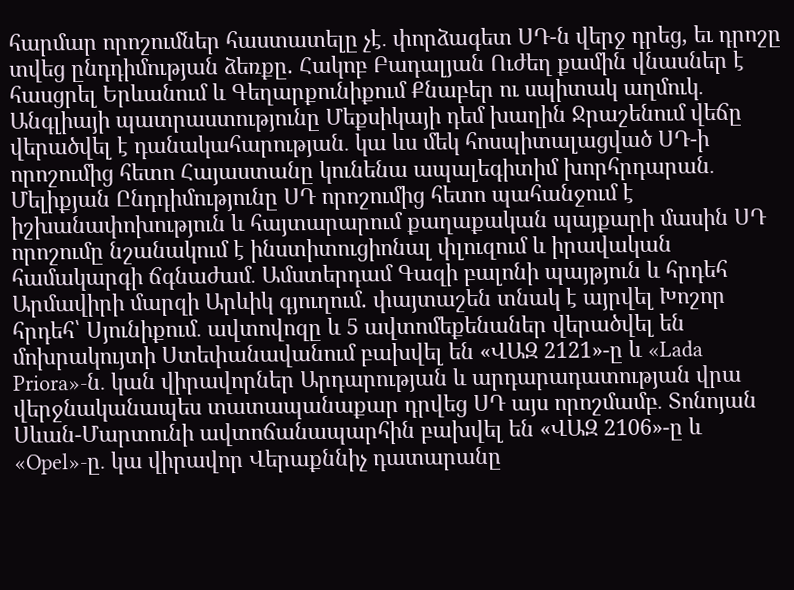հարմար որոշումներ հաստատելը չէ․ փորձագետ ՍԴ-ն վերջ դրեց, եւ դրոշը տվեց ընդդիմության ձեռքը. Հակոբ Բադալյան Ուժեղ քամին վնասներ է հասցրել Երևանում և Գեղարքունիքում Քնաբեր ու սպիտակ աղմուկ․ Անգլիայի պատրաստությունը Մեքսիկայի դեմ խաղին Ջրաշենում վեճը վերածվել է դանակահարության․ կա ևս մեկ հոսպիտալացված ՍԴ-ի որոշումից հետո Հայաստանը կունենա ապալեգիտիմ խորհրդարան․ Մելիքյան Ընդդիմությունը ՍԴ որոշումից հետո պահանջում է իշխանափոխություն և հայտարարում քաղաքական պայքարի մասին ՍԴ որոշումը նշանակում է ինստիտուցիոնալ փլուզում և իրավական համակարգի ճգնաժամ․ Ամստերդամ Գազի բալոնի պայթյուն և հրդեհ Արմավիրի մարզի Արևիկ գյուղում. փայտաշեն տնակ է այրվել Խոշոր հրդեհ՝ Սյունիքում․ ավտովոզը և 5 ավտոմեքենաներ վերածվել են մոխրակույտի Ստեփանավանում բախվել են «ՎԱԶ 2121»-ը և «Lada Priora»-ն․ կան վիրավորներ Արդարության և արդարադատության վրա վերջնականապես տատապանաքար դրվեց ՍԴ այս որոշմամբ․ Տոնոյան Սևան-Մարտունի ավտոճանապարհին բախվել են «ՎԱԶ 2106»-ը և «Opel»-ը․ կա վիրավոր Վերաքննիչ դատարանը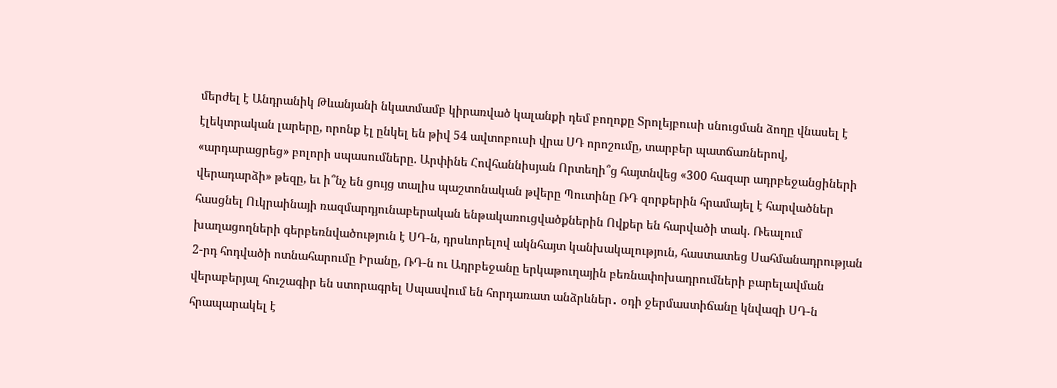մերժել է Անդրանիկ Թևանյանի նկատմամբ կիրառված կալանքի դեմ բողոքը Տրոլեյբուսի սնուցման ձողը վնասել է էլեկտրական լարերը, որոնք էլ ընկել են թիվ 54 ավտոբուսի վրա ՍԴ որոշումը, տարբեր պատճառներով, «արդարացրեց» բոլորի սպասումները. Արփինե Հովհաննիսյան Որտեղի՞ց հայտնվեց «300 հազար ադրբեջանցիների վերադարձի» թեզը, եւ ի՞նչ են ցույց տալիս պաշտոնական թվերը Պուտինը ՌԴ զորքերին հրամայել է հարվածներ հասցնել Ուկրաինայի ռազմարդյունաբերական ենթակառուցվածքներին Ովքեր են հարվածի տակ. Ռեալում խաղացողների գերբեռնվածություն է ՍԴ-ն, դրսևորելով ակնհայտ կանխակալություն, հաստատեց Սահմանադրության 2-րդ հոդվածի ոտնահարումը Իրանը, ՌԴ-ն ու Ադրբեջանը երկաթուղային բեռնափոխադրումների բարելավման վերաբերյալ հուշագիր են ստորագրել Սպասվում են հորդառատ անձրևներ․ օդի ջերմաստիճանը կնվազի ՍԴ-ն հրապարակել է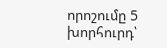որոշումը 5 խորհուրդ՝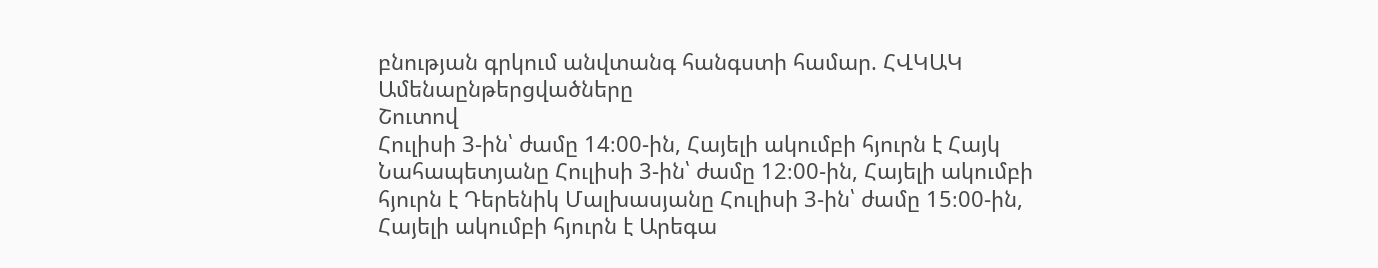բնության գրկում անվտանգ հանգստի համար. ՀՎԿԱԿ
Ամենաընթերցվածները
Շուտով
Հուլիսի 3-ին՝ ժամը 14։00-ին, Հայելի ակումբի հյուրն է Հայկ Նահապետյանը Հուլիսի 3-ին՝ ժամը 12։00-ին, Հայելի ակումբի հյուրն է Դերենիկ Մալխասյանը Հուլիսի 3-ին՝ ժամը 15։00-ին, Հայելի ակումբի հյուրն է Արեգա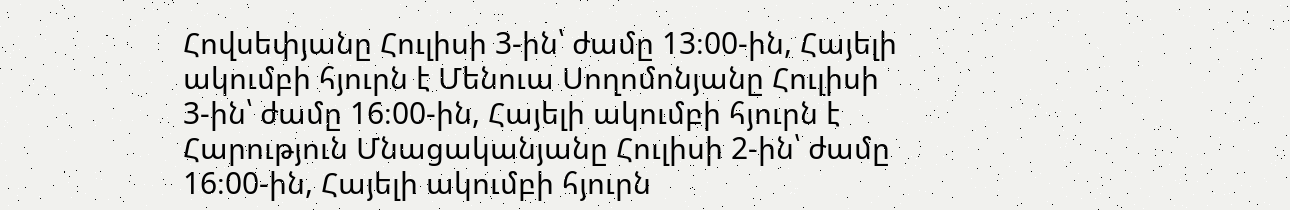Հովսեփյանը Հուլիսի 3-ին՝ ժամը 13։00-ին, Հայելի ակումբի հյուրն է Մենուա Սողոմոնյանը Հուլիսի 3-ին՝ ժամը 16։00-ին, Հայելի ակումբի հյուրն է Հարություն Մնացականյանը Հուլիսի 2-ին՝ ժամը 16։00-ին, Հայելի ակումբի հյուրն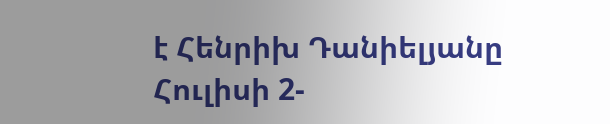է Հենրիխ Դանիելյանը Հուլիսի 2-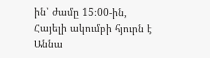ին՝ ժամը 15։00-ին, Հայելի ակումբի հյուրն է Աննա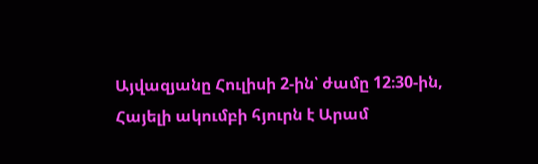Այվազյանը Հուլիսի 2-ին՝ ժամը 12։30-ին, Հայելի ակումբի հյուրն է Արամ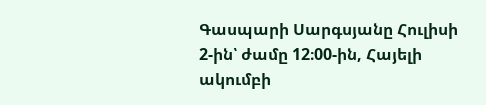Գասպարի Սարգսյանը Հուլիսի 2-ին՝ ժամը 12։00-ին, Հայելի ակումբի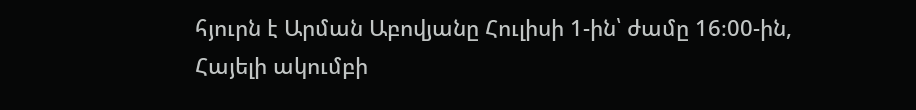հյուրն է Արման Աբովյանը Հուլիսի 1-ին՝ ժամը 16։00-ին, Հայելի ակումբի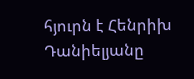հյուրն է Հենրիխ Դանիելյանը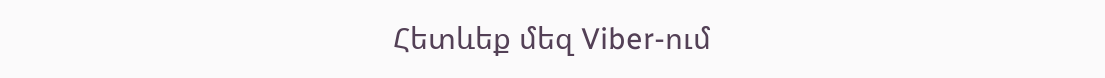Հետևեք մեզ Viber-ում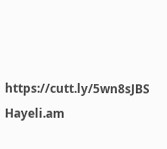https://cutt.ly/5wn8sJBS
Hayeli.am